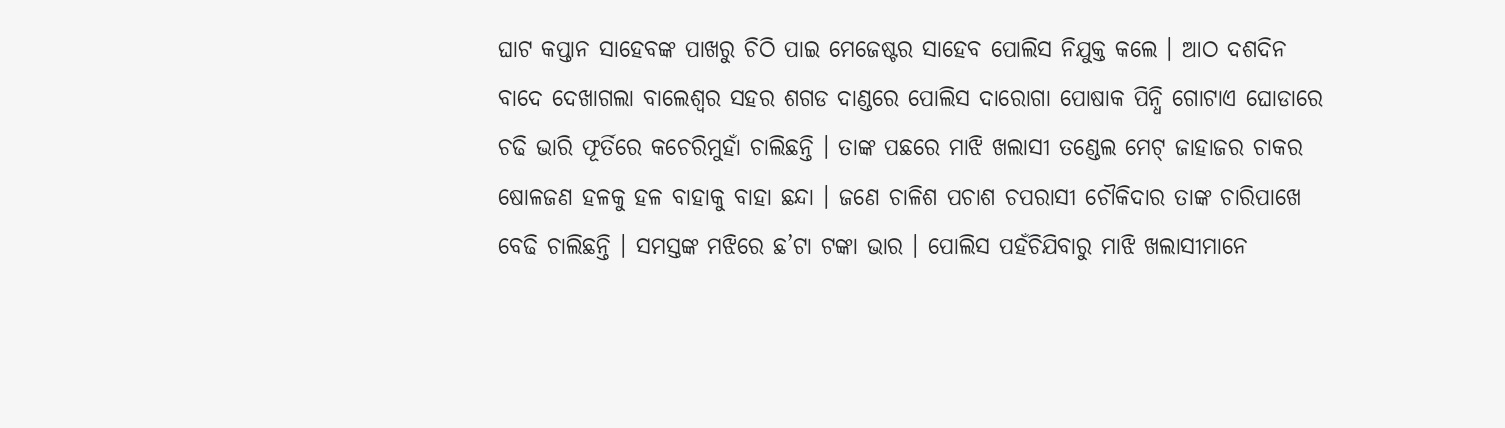ଘାଟ କପ୍ତାନ ସାହେବଙ୍କ ପାଖରୁ ଚିଠି ପାଇ ମେଜେଷ୍ଟର ସାହେବ ପୋଲିସ ନିଯୁକ୍ତ କଲେ । ଆଠ ଦଶଦିନ ବାଦେ ଦେଖାଗଲା ବାଲେଶ୍ୱର ସହର ଶଗଡ ଦାଣ୍ଡରେ ପୋଲିସ ଦାରୋଗା ପୋଷାକ ପିନ୍ଧି ଗୋଟାଏ ଘୋଡାରେ ଚଢି ଭାରି ଫୂର୍ତିରେ କଚେରିମୁହାଁ ଚାଲିଛନ୍ତି । ତାଙ୍କ ପଛରେ ମାଝି ଖଲାସୀ ତଣ୍ଡେଲ ମେଟ୍ ଜାହାଜର ଚାକର ଷୋଳଜଣ ହଳକୁ ହଳ ବାହାକୁ ବାହା ଛନ୍ଦା । ଜଣେ ଚାଳିଶ ପଚାଶ ଚପରାସୀ ଚୌକିଦାର ତାଙ୍କ ଚାରିପାଖେ ବେଢି ଚାଲିଛନ୍ତି । ସମସ୍ତଙ୍କ ମଝିରେ ଛ’ଟା ଟଙ୍କା ଭାର । ପୋଲିସ ପହଁଚିଯିବାରୁ ମାଝି ଖଲାସୀମାନେ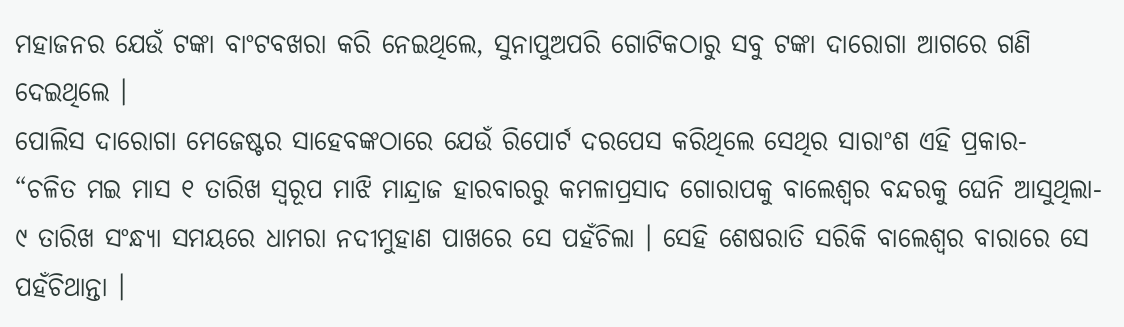ମହାଜନର ଯେଉଁ ଟଙ୍କା ବାଂଟବଖରା କରି ନେଇଥିଲେ, ସୁନାପୁଅପରି ଗୋଟିକଠାରୁ ସବୁ ଟଙ୍କା ଦାରୋଗା ଆଗରେ ଗଣି ଦେଇଥିଲେ ।
ପୋଲିସ ଦାରୋଗା ମେଜେଷ୍ଟର ସାହେବଙ୍କଠାରେ ଯେଉଁ ରିପୋର୍ଟ ଦରପେସ କରିଥିଲେ ସେଥିର ସାରାଂଶ ଏହି ପ୍ରକାର-
“ଚଳିତ ମଇ ମାସ ୧ ତାରିଖ ସ୍ୱରୂପ ମାଝି ମାନ୍ଦ୍ରାଜ ହାରବାରରୁ କମଳାପ୍ରସାଦ ଗୋରାପକୁ ବାଲେଶ୍ୱର ବନ୍ଦରକୁ ଘେନି ଆସୁଥିଲା- ୯ ତାରିଖ ସଂନ୍ଧ୍ୟା ସମୟରେ ଧାମରା ନଦୀମୁହାଣ ପାଖରେ ସେ ପହଁଚିଲା । ସେହି ଶେଷରାତି ସରିକି ବାଲେଶ୍ୱର ବାରାରେ ସେ ପହଁଚିଥାନ୍ତା ।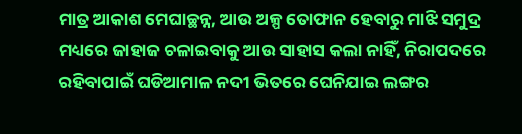ମାତ୍ର ଆକାଶ ମେଘାଚ୍ଛନ୍ନ, ଆଉ ଅଳ୍ପ ତୋଫାନ ହେବାରୁ ମାଝି ସମୁଦ୍ର ମଧ୍ୟରେ ଜାହାଜ ଚଳାଇବାକୁ ଆଉ ସାହାସ କଲା ନାହିଁ, ନିରାପଦରେ ରହିବାପାଇଁ ଘଡିଆମାଳ ନଦୀ ଭିତରେ ଘେନିଯାଇ ଲଙ୍ଗର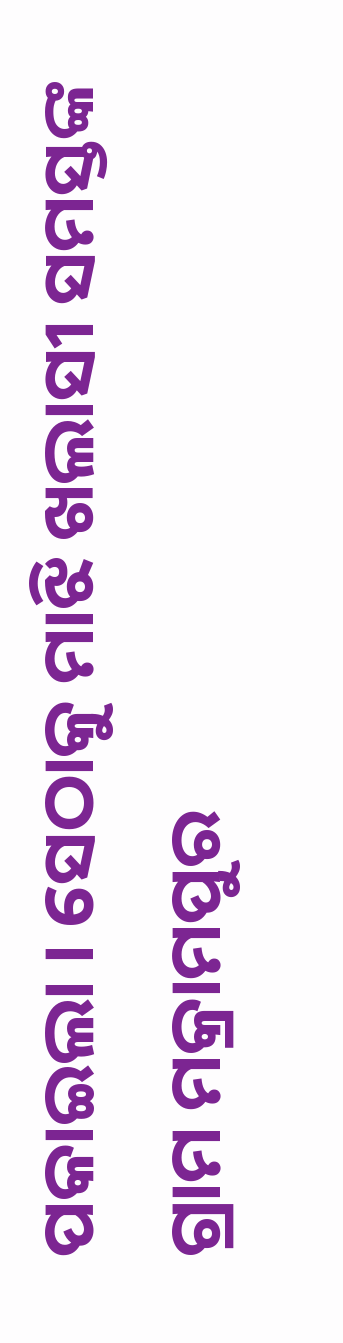ପକାଇଲା । ସେଠାକୁ ମାଝି ଖଲାସୀ ସମସ୍ତଙ୍କ ଗ୍ରାମ ମକ୍ରାମପୁର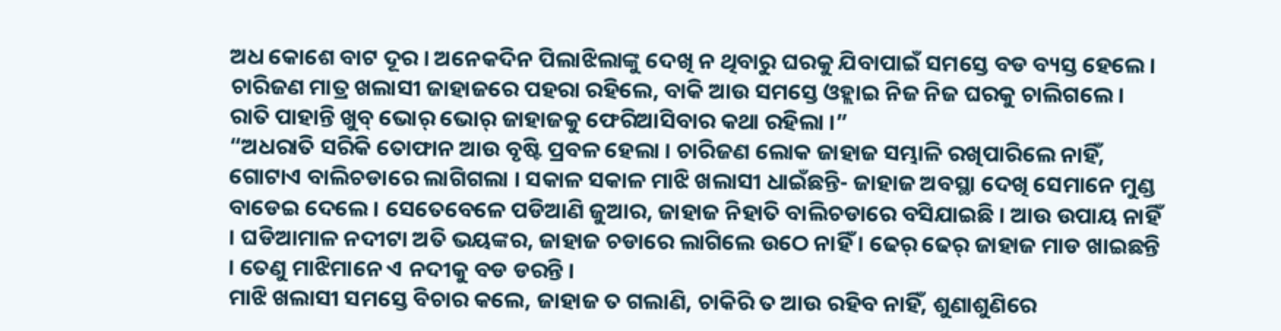ଅଧ କୋଶେ ବାଟ ଦୂର । ଅନେକଦିନ ପିଲାଝିଲାଙ୍କୁ ଦେଖି ନ ଥିବାରୁ ଘରକୁ ଯିବାପାଇଁ ସମସ୍ତେ ବଡ ବ୍ୟସ୍ତ ହେଲେ । ଚାରିଜଣ ମାତ୍ର ଖଲାସୀ ଜାହାଜରେ ପହରା ରହିଲେ, ବାକି ଆଉ ସମସ୍ତେ ଓହ୍ଲାଇ ନିଜ ନିଜ ଘରକୁ ଚାଲିଗଲେ । ରାତି ପାହାନ୍ତି ଖୁବ୍ ଭୋର୍ ଭୋର୍ ଜାହାଜକୁ ଫେରିଆସିବାର କଥା ରହିଲା ।”
“ଅଧରାତି ସରିକି ତୋଫାନ ଆଉ ବୃଷ୍ଟି ପ୍ରବଳ ହେଲା । ଚାରିଜଣ ଲୋକ ଜାହାଜ ସମ୍ଭାଳି ରଖିପାରିଲେ ନାହିଁ, ଗୋଟାଏ ବାଲିଚଡାରେ ଲାଗିଗଲା । ସକାଳ ସକାଳ ମାଝି ଖଲାସୀ ଧାଇଁଛନ୍ତି- ଜାହାଜ ଅବସ୍ଥା ଦେଖି ସେମାନେ ମୁଣ୍ଡ ବାଡେଇ ଦେଲେ । ସେତେବେଳେ ପଡିଆଣି ଜୁଆର, ଜାହାଜ ନିହାତି ବାଲିଚଡାରେ ବସିଯାଇଛି । ଆଉ ଉପାୟ ନାହିଁ । ଘଡିଆମାଳ ନଦୀଟା ଅତି ଭୟଙ୍କର, ଜାହାଜ ଚଡାରେ ଲାଗିଲେ ଉଠେ ନାହିଁ । ଢେର୍ ଢେର୍ ଜାହାଜ ମାଡ ଖାଇଛନ୍ତି । ତେଣୁ ମାଝିମାନେ ଏ ନଦୀକୁ ବଡ ଡରନ୍ତି ।
ମାଝି ଖଲାସୀ ସମସ୍ତେ ବିଚାର କଲେ, ଜାହାଜ ତ ଗଲାଣି, ଚାକିରି ତ ଆଉ ରହିବ ନାହିଁ, ଶୁଣାଶୁଣିରେ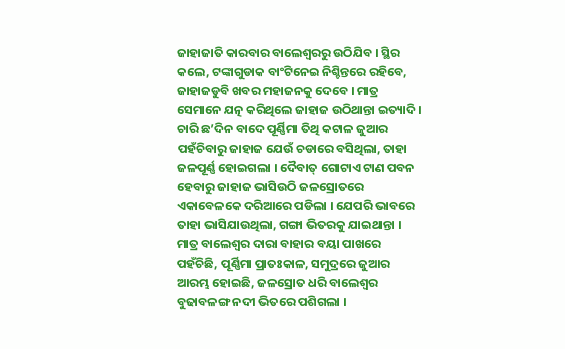ଜାହାଜାତି କାରବାର ବାଲେଶ୍ୱରରୁ ଉଠିଯିବ । ସ୍ଥିର କଲେ, ଟଙ୍କାଗୁଡାକ ବାଂଟିନେଇ ନିଶ୍ଚିନ୍ତରେ ରହିବେ, ଜାହାଜଡୁବି ଖବର ମହାଜନକୁ ଦେବେ । ମାତ୍ର ସେମାନେ ଯତ୍ନ କରିଥିଲେ ଜାହାଜ ଉଠିଥାନ୍ତା ଇତ୍ୟାଦି ।
ଚାରି ଛ’ଦିନ ବାଦେ ପୂର୍ଣ୍ଣିମା ତିଥି କଟାଳ ଜୁଆର ପହଁଚିବାରୁ ଜାହାଜ ଯେଉଁ ଚଡାରେ ବସିଥିଲା, ତାହା ଜଳପୂର୍ଣ୍ଣ ହୋଇଗଲା । ଦୈବାତ୍ ଗୋଟାଏ ଟାଣ ପବନ ହେବାରୁ ଜାହାଜ ଭାସିଉଠି ଜଳସ୍ରୋତରେ ଏକାବେଳକେ ଦରିଆରେ ପଡିଲା । ଯେପରି ଭାବରେ ତାହା ଭାସିଯାଉଥିଲା, ଗଙ୍ଗା ଭିତରକୁ ଯାଇଥାନ୍ତା । ମାତ୍ର ବାଲେଶ୍ୱର ଦାରା ବାହାର ବୟା ପାଖରେ ପହଁଚିଛି, ପୂର୍ଣ୍ଣିମା ପ୍ରାତଃକାଳ, ସମୁଦ୍ରରେ ଜୁଆର ଆରମ୍ଭ ହୋଇଛି, ଜଳସ୍ରୋତ ଧରି ବାଲେଶ୍ୱର ବୁଢାବଳଙ୍ଗ ନଦୀ ଭିତରେ ପଶିଗଲା ।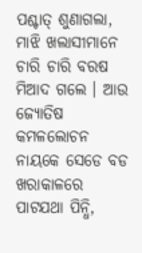ପଶ୍ଚାତ୍ ଶୁଣାଗଲା, ମାଝି ଖଲାସୀମାନେ ଚାରି ଚାରି ବରଷ ମିଆଦ ଗଲେ । ଆଉ ଜ୍ୟୋତିଷ କମଳଲୋଚନ ନାୟକେ ସେଡେ ବଡ ଖରାକାଳରେ ପାଟଯଥା ପିନ୍ଧି,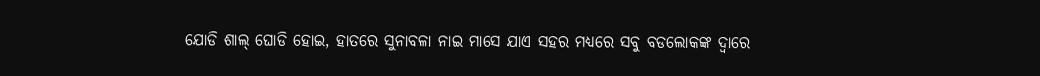ଯୋଡି ଶାଲ୍ ଘୋଡି ହୋଇ, ହାତରେ ସୁନାବଳା ନାଇ ମାସେ ଯାଏ ସହର ମଧ୍ୟରେ ସବୁ ବଡଲୋକଙ୍କ ଦ୍ୱାରେ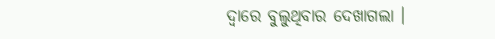ଦ୍ୱାରେ ବୁଲୁଥିବାର ଦେଖାଗଲା ।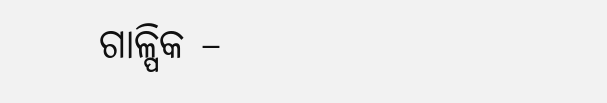ଗାଳ୍ପିକ –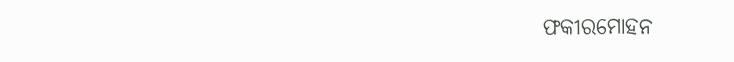ଫକୀରମୋହନ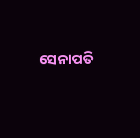ସେନାପତି